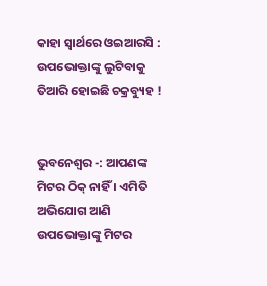କାହା ସ୍ୱାର୍ଥରେ ଓଇଆରସି : ଉପଭୋକ୍ତାଙ୍କୁ ଲୁଟିବାକୁ ତିଆରି ହୋଇଛି ଚକ୍ରବ୍ୟୁହ !


ଭୁବନେଶ୍ୱର -: ଆପଣଙ୍କ ମିଟର ଠିକ୍ ନାହିଁ । ଏମିତି ଅଭିଯୋଗ ଆଣି ଉପଭୋକ୍ତାଙ୍କୁ ମିଟର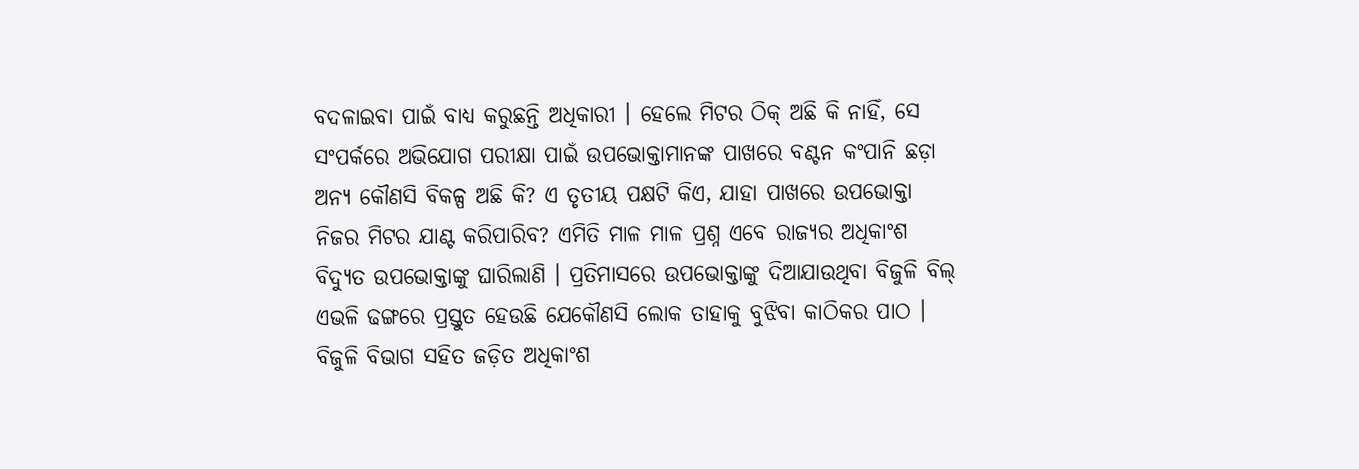ବଦଳାଇବା ପାଇଁ ବାଧ୍ୟ କରୁଛନ୍ତି ଅଧିକାରୀ । ହେଲେ ମିଟର ଠିକ୍ ଅଛି କି ନାହିଁ, ସେ ସଂପର୍କରେ ଅଭିଯୋଗ ପରୀକ୍ଷା ପାଇଁ ଉପଭୋକ୍ତାମାନଙ୍କ ପାଖରେ ବଣ୍ଟନ କଂପାନି ଛଡ଼ା ଅନ୍ୟ କୌଣସି ବିକଳ୍ପ ଅଛି କି? ଏ ତୃତୀୟ ପକ୍ଷଟି କିଏ, ଯାହା ପାଖରେ ଉପଭୋକ୍ତା ନିଜର ମିଟର ଯାଣ୍ଟ କରିପାରିବ? ଏମିତି ମାଳ ମାଳ ପ୍ରଶ୍ନ ଏବେ ରାଜ୍ୟର ଅଧିକାଂଶ ବିଦ୍ୟୁତ ଉପଭୋକ୍ତାଙ୍କୁ ଘାରିଲାଣି । ପ୍ରତିମାସରେ ଉପଭୋକ୍ତାଙ୍କୁ ଦିଆଯାଉଥିବା ବିଜୁଳି ବିଲ୍ ଏଭଳି ଢଙ୍ଗରେ ପ୍ରସ୍ତୁତ ହେଉଛି ଯେକୌଣସି ଲୋକ ତାହାକୁ ବୁଝିବା କାଠିକର ପାଠ । ବିଜୁଳି ବିଭାଗ ସହିତ ଜଡ଼ିତ ଅଧିକାଂଶ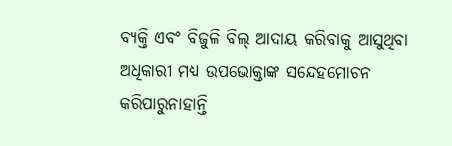ବ୍ୟକ୍ତି ଏବଂ ବିଜୁଳି ବିଲ୍ ଆଦାୟ କରିବାକୁ ଆସୁଥିବା ଅଧିକାରୀ ମଧ୍ୟ ଉପଭୋକ୍ତାଙ୍କ ସନ୍ଦେହମୋଚନ କରିପାରୁନାହାନ୍ତି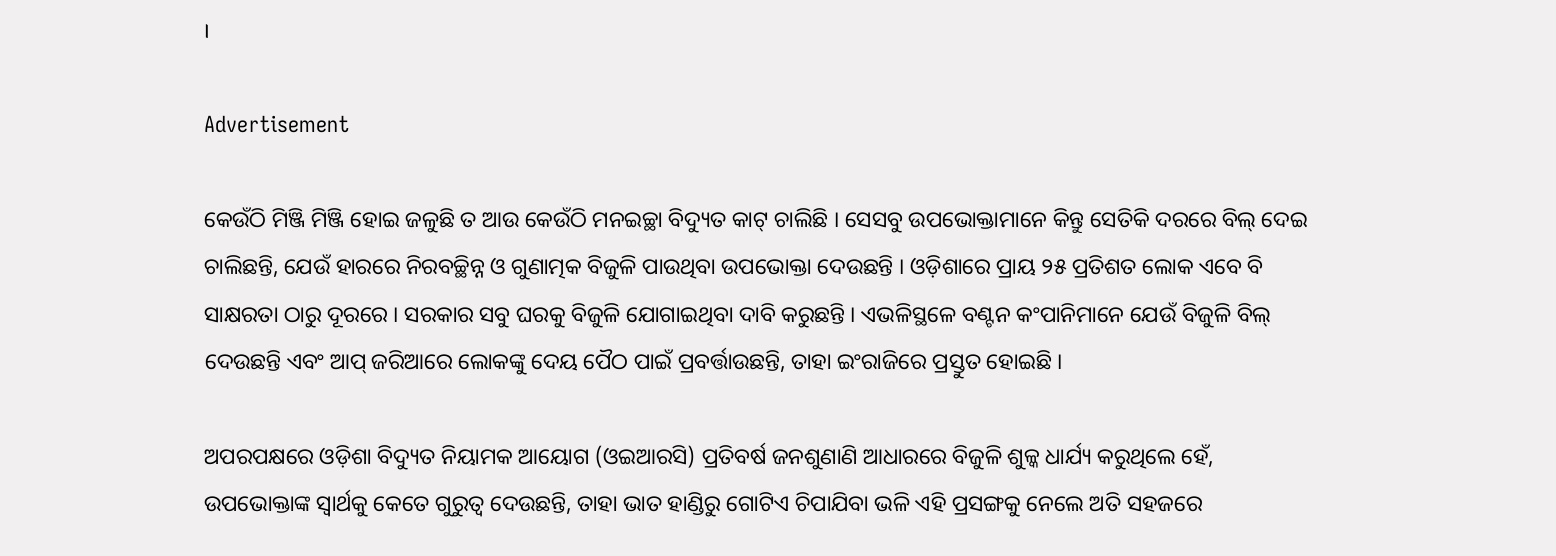।

Advertisement

କେଉଁଠି ମିଞ୍ଜି ମିଞ୍ଜି ହୋଇ ଜଳୁଛି ତ ଆଉ କେଉଁଠି ମନଇଚ୍ଛା ବିଦ୍ୟୁତ କାଟ୍ ଚାଲିଛି । ସେସବୁ ଉପଭୋକ୍ତାମାନେ କିନ୍ତୁ ସେତିକି ଦରରେ ବିଲ୍ ଦେଇ ଚାଲିଛନ୍ତି, ଯେଉଁ ହାରରେ ନିରବଚ୍ଛିନ୍ନ ଓ ଗୁଣାତ୍ମକ ବିଜୁଳି ପାଉଥିବା ଉପଭୋକ୍ତା ଦେଉଛନ୍ତି । ଓଡ଼ିଶାରେ ପ୍ରାୟ ୨୫ ପ୍ରତିଶତ ଲୋକ ଏବେ ବି ସାକ୍ଷରତା ଠାରୁ ଦୂରରେ । ସରକାର ସବୁ ଘରକୁ ବିଜୁଳି ଯୋଗାଇଥିବା ଦାବି କରୁଛନ୍ତି । ଏଭଳିସ୍ଥଳେ ବଣ୍ଟନ କଂପାନିମାନେ ଯେଉଁ ବିଜୁଳି ବିଲ୍ ଦେଉଛନ୍ତି ଏବଂ ଆପ୍ ଜରିଆରେ ଲୋକଙ୍କୁ ଦେୟ ପୈଠ ପାଇଁ ପ୍ରବର୍ତ୍ତାଉଛନ୍ତି, ତାହା ଇଂରାଜିରେ ପ୍ରସ୍ତୁତ ହୋଇଛି ।

ଅପରପକ୍ଷରେ ଓଡ଼ିଶା ବିଦ୍ୟୁତ ନିୟାମକ ଆୟୋଗ (ଓଇଆରସି) ପ୍ରତିବର୍ଷ ଜନଶୁଣାଣି ଆଧାରରେ ବିଜୁଳି ଶୁଳ୍କ ଧାର୍ଯ୍ୟ କରୁଥିଲେ ହେଁ, ଉପଭୋକ୍ତାଙ୍କ ସ୍ୱାର୍ଥକୁ କେତେ ଗୁରୁତ୍ୱ ଦେଉଛନ୍ତି, ତାହା ଭାତ ହାଣ୍ଡିରୁ ଗୋଟିଏ ଚିପାଯିବା ଭଳି ଏହି ପ୍ରସଙ୍ଗକୁ ନେଲେ ଅତି ସହଜରେ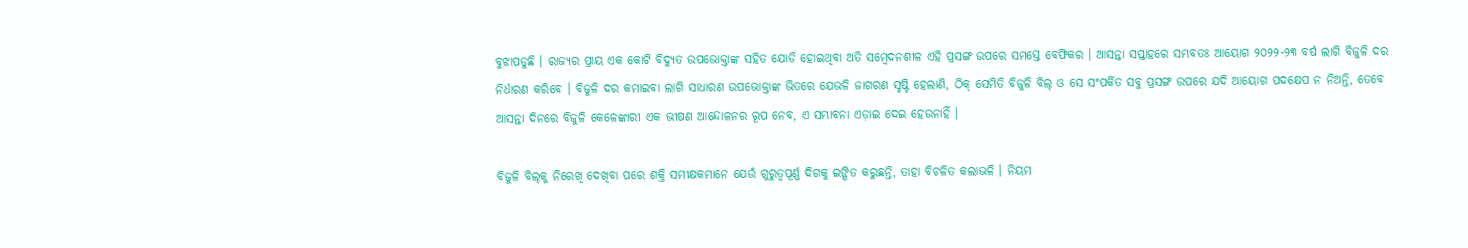ବୁଝାପଡୁଛି । ରାଜ୍ୟର ପ୍ରାୟ ଏକ କୋଟି ବିଦ୍ୟୁତ ଉପଭୋକ୍ତାଙ୍କ ସହିତ ଯୋଡି ହୋଇଥିବା ଅତି ସମ୍ବେଦନଶୀଳ ଏହି ପ୍ରସଙ୍ଗ ଉପରେ ସମସ୍ତେ ବେଫିକର । ଆସନ୍ତା ସପ୍ତାହରେ ସମ୍ଭବତଃ ଆୟୋଗ ୨୦୨୨-୨୩ ବର୍ଷ ଲାଗି ବିଜୁଳି ଦର ନିର୍ଧାରଣ କରିବେ । ବିଜୁଳି ଦର କମାଇବା ଲାଗି ସାଧାରଣ ଉପଭୋକ୍ତାଙ୍କ ଭିତରେ ଯେଭଳି ଜାଗରଣ ସୃଷ୍ଟି ହେଲାଣି, ଠିକ୍ ସେମିତି ବିଜୁଳି ବିଲ୍ ଓ ସେ ସଂପର୍କିତ ସବୁ ପ୍ରସଙ୍ଗ ଉପରେ ଯଦି ଆୟୋଗ ପଦକ୍ଷେପ ନ ନିଅନ୍ତି, ତେବେ ଆସନ୍ତା ଦିନରେ ବିଜୁଳି କେଳେଙ୍କାରୀ ଏକ ଭୀଷଣ ଆନ୍ଦୋଳନର ରୂପ ନେବ, ଏ ସମ୍ଭାବନା ଏଡ଼ାଇ ଦେଇ ହେଉନାହିଁ ।

ବିଜୁଳି ବିଲ୍‌କୁ ନିରେଖି ଦେଖିବା ପରେ ଶକ୍ତି ସମୀକ୍ଷକମାନେ ଯେଉଁ ଗୁରୁତ୍ୱପୂର୍ଣ୍ଣ ଦିଗକୁ ଇଙ୍ଗିତ କରୁଛନ୍ତି, ତାହା ବିଚଳିତ କଲାଭଳି । ନିୟମ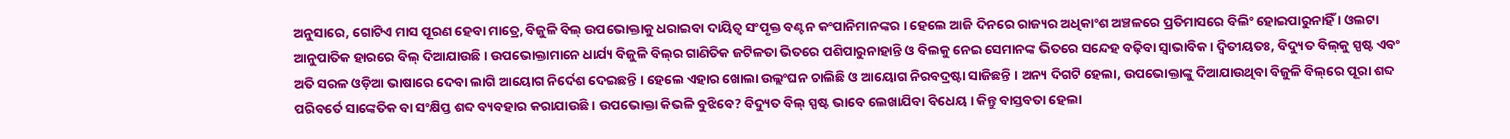ଅନୁସାରେ, ଗୋଟିଏ ମାସ ପୂରଣ ହେବା ମାତ୍ରେ, ବିଜୁଳି ବିଲ୍ ଉପଭୋକ୍ତାକୁ ଧରାଇବା ଦାୟିତ୍ୱ ସଂପୃକ୍ତ ବଣ୍ଟନ କଂପାନିମାନଙ୍କର । ହେଲେ ଆଜି ଦିନରେ ରାଜ୍ୟର ଅଧିକାଂଶ ଅଞ୍ଚଳରେ ପ୍ରତିମାସରେ ବିଲିଂ ହୋଇପାରୁନାହିଁ । ଓଲଟା ଆନୁପାତିକ ହାରରେ ବିଲ୍ ଦିଆଯାଉଛି । ଉପଭୋକ୍ତାମାନେ ଧାର୍ଯ୍ୟ ବିଜୁଳି ବିଲ୍‌ର ଗାଣିତିକ ଜଟିଳତା ଭିତରେ ପଶିପାରୁନାହାନ୍ତି ଓ ବିଲକୁ ନେଇ ସେମାନଙ୍କ ଭିତରେ ସନ୍ଦେହ ବଢ଼ିବା ସ୍ୱାଭାବିକ । ଦ୍ୱିତୀୟତଃ, ବିଦ୍ୟୁତ ବିଲ୍‌କୁ ସ୍ପଷ୍ଟ ଏବଂ ଅତି ସରଳ ଓଡ଼ିଆ ଭାଷାରେ ଦେବା ଲାଗି ଆୟୋଗ ନିର୍ଦେଶ ଦେଇଛନ୍ତି । ହେଲେ ଏହାର ଖୋଲା ଉଲ୍ଲଂଘନ ଚାଲିଛି ଓ ଆୟୋଗ ନିରବଦ୍ରଷ୍ଟା ସାଜିଛନ୍ତି । ଅନ୍ୟ ଦିଗଟି ହେଲା, ଉପଭୋକ୍ତାଙ୍କୁ ଦିଆଯାଉଥିବା ବିଜୁଳି ବିଲ୍‌ରେ ପୂରା ଶବ୍ଦ ପରିବର୍ତେ ସାଙ୍କେତିକ ବା ସଂକ୍ଷିପ୍ତ ଶବ୍ଦ ବ୍ୟବହାର କରାଯାଉଛି । ଉପଭୋକ୍ତା କିଭଳି ବୁଝିବେ? ବିଦ୍ୟୁତ ବିଲ୍ ସ୍ପଷ୍ଟ ଭାବେ ଲେଖାଯିବା ବିଧେୟ । କିନ୍ତୁ ବାସ୍ତବତା ହେଲା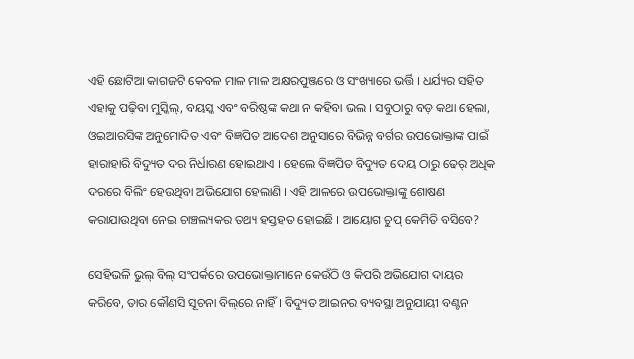ଏହି ଛୋଟିଆ କାଗଜଟି କେବଳ ମାଳ ମାଳ ଅକ୍ଷରପୁଞ୍ଜରେ ଓ ସଂଖ୍ୟାରେ ଭର୍ତ୍ତି । ଧର୍ଯ୍ୟର ସହିତ ଏହାକୁ ପଢ଼ିବା ମୁସ୍କିଲ୍‌, ବୟସ୍କ ଏବଂ ବରିଷ୍ଠଙ୍କ କଥା ନ କହିବା ଭଲ । ସବୁଠାରୁ ବଡ଼ କଥା ହେଲା, ଓଇଆରସିଙ୍କ ଅନୁମୋଦିତ ଏବଂ ବିଜ୍ଞପିତ ଆଦେଶ ଅନୁସାରେ ବିଭିନ୍ନ ବର୍ଗର ଉପଭୋକ୍ତାଙ୍କ ପାଇଁ ହାରାହାରି ବିଦ୍ୟୁତ ଦର ନିର୍ଧାରଣ ହୋଇଥାଏ । ହେଲେ ବିଜ୍ଞପିତ ବିଦ୍ୟୁତ ଦେୟ ଠାରୁ ଢେର୍ ଅଧିକ ଦରରେ ବିଲିଂ ହେଉଥିବା ଅଭିଯୋଗ ହେଲାଣି । ଏହି ଆଳରେ ଉପଭୋକ୍ତାଙ୍କୁ ଶୋଷଣ କରାଯାଉଥିବା ନେଇ ଚାଞ୍ଚଲ୍ୟକର ତଥ୍ୟ ହସ୍ତହତ ହୋଇଛି । ଆୟୋଗ ଚୁପ୍ କେମିତି ବସିବେ?

ସେହିଭଳି ଭୁଲ୍ ବିଲ୍ ସଂପର୍କରେ ଉପଭୋକ୍ତାମାନେ କେଉଁଠି ଓ କିପରି ଅଭିଯୋଗ ଦାୟର କରିବେ, ତାର କୌଣସି ସୂଚନା ବିଲ୍‌ରେ ନାହିଁ । ବିଦ୍ୟୁତ ଆଇନର ବ୍ୟବସ୍ଥା ଅନୁଯାୟୀ ବଣ୍ଟନ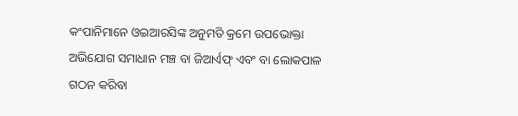କଂପାନିମାନେ ଓଇଆରସିଙ୍କ ଅନୁମତି କ୍ରମେ ଉପଭୋକ୍ତା ଅଭିଯୋଗ ସମାଧାନ ମଞ୍ଚ ବା ଜିଆର୍ଏଫ୍ ଏବଂ ବା ଲୋକପାଳ ଗଠନ କରିବା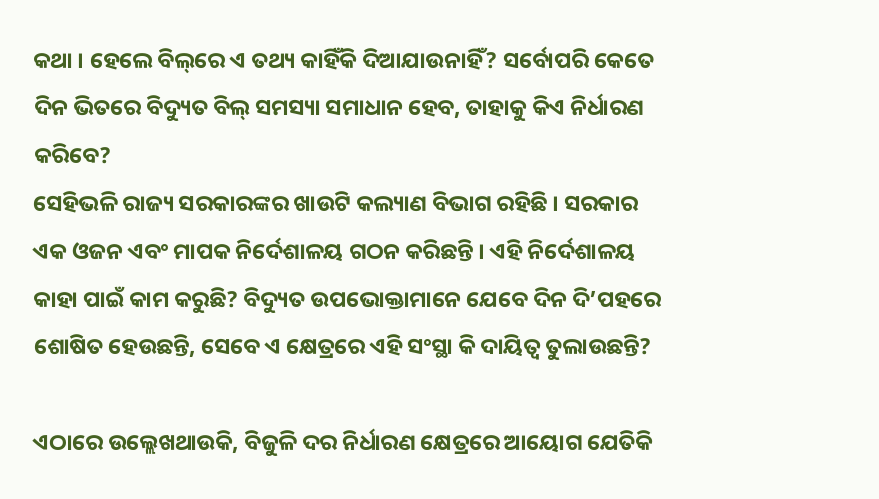କଥା । ହେଲେ ବିଲ୍‌ରେ ଏ ତଥ୍ୟ କାହିଁକି ଦିଆଯାଉନାହିଁ? ସର୍ବୋପରି କେତେ ଦିନ ଭିତରେ ବିଦ୍ୟୁତ ବିଲ୍ ସମସ୍ୟା ସମାଧାନ ହେବ, ତାହାକୁ କିଏ ନିର୍ଧାରଣ କରିବେ?
ସେହିଭଳି ରାଜ୍ୟ ସରକାରଙ୍କର ଖାଉଟି କଲ୍ୟାଣ ବିଭାଗ ରହିଛି । ସରକାର ଏକ ଓଜନ ଏବଂ ମାପକ ନିର୍ଦେଶାଳୟ ଗଠନ କରିଛନ୍ତି । ଏହି ନିର୍ଦେଶାଳୟ କାହା ପାଇଁ କାମ କରୁଛି? ବିଦ୍ୟୁତ ଉପଭୋକ୍ତାମାନେ ଯେବେ ଦିନ ଦି’ପହରେ ଶୋଷିତ ହେଉଛନ୍ତି, ସେବେ ଏ କ୍ଷେତ୍ରରେ ଏହି ସଂସ୍ଥା କି ଦାୟିତ୍ୱ ତୁଲାଉଛନ୍ତି?

ଏଠାରେ ଉଲ୍ଲେଖଥାଉକି, ବିଜୁଳି ଦର ନିର୍ଧାରଣ କ୍ଷେତ୍ରରେ ଆୟୋଗ ଯେତିକି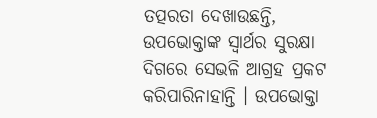ତତ୍ପରତା ଦେଖାଉଛନ୍ତି, ଉପଭୋକ୍ତାଙ୍କ ସ୍ୱାର୍ଥର ସୁରକ୍ଷା ଦିଗରେ ସେଭଳି ଆଗ୍ରହ ପ୍ରକଟ କରିପାରିନାହାନ୍ତି । ଉପଭୋକ୍ତା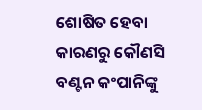ଶୋଷିତ ହେବା କାରଣରୁ କୌଣସି ବଣ୍ଟନ କଂପାନିଙ୍କୁ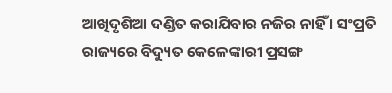ଆଖିଦୃଶିଆ ଦଣ୍ଡିତ କରାଯିବାର ନଜିର ନାହିଁ । ସଂପ୍ରତି ରାଜ୍ୟରେ ବିଦ୍ୟୁତ କେଳେଙ୍କାରୀ ପ୍ରସଙ୍ଗ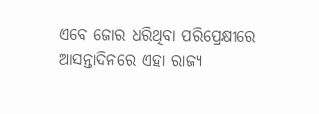ଏବେ ଜୋର ଧରିଥିବା ପରିପ୍ରେକ୍ଷୀରେ ଆସନ୍ତାଦିନରେ ଏହା ରାଜ୍ୟ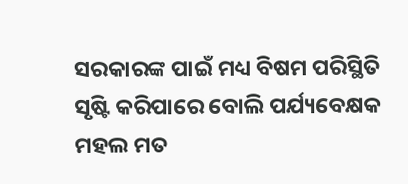ସରକାରଙ୍କ ପାଇଁ ମଧ୍ୟ ବିଷମ ପରିସ୍ଥିତି ସୃଷ୍ଟି କରିପାରେ ବୋଲି ପର୍ଯ୍ୟବେକ୍ଷକ ମହଲ ମତ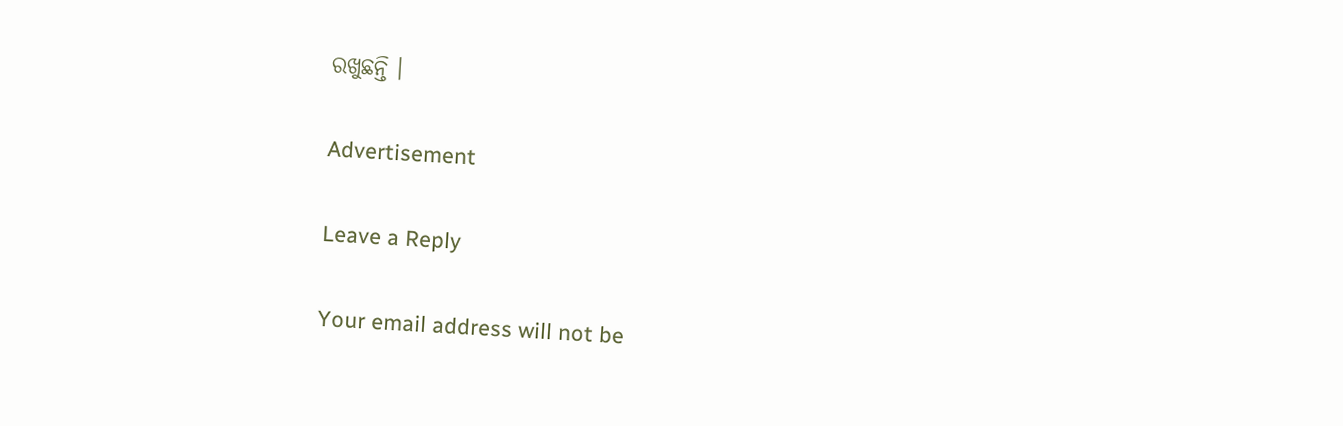ରଖୁଛନ୍ତି ।

Advertisement

Leave a Reply

Your email address will not be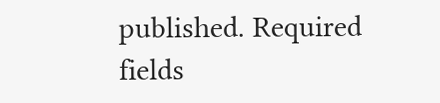published. Required fields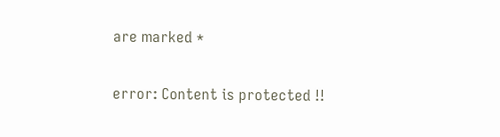are marked *

error: Content is protected !!